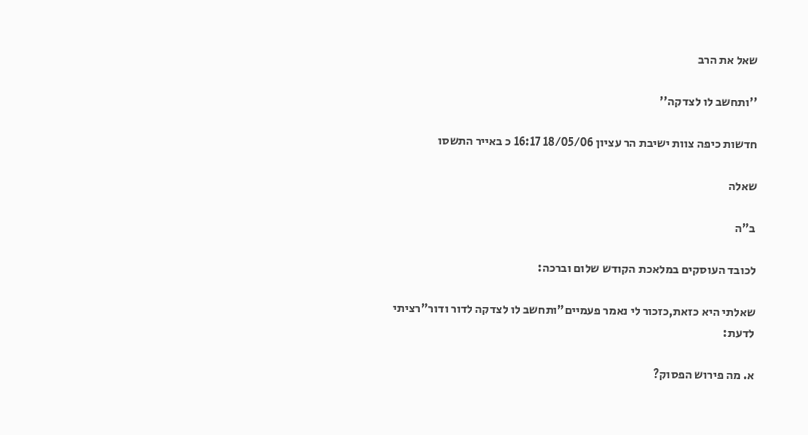שאל את הרב

''ותחשב לו לצדקה''

חדשות כיפה צוות ישיבת הר עציון 18/05/06 16:17 כ באייר התשסו

שאלה

ב"ה

לכובד העוסקים במלאכת הקודש שלום וברכה:

שאלתי היא כזאת,כזכור לי נאמר פעמיים"ותחשב לו לצדקה לדור ודור"רציתי לדעת:

א. מה פירוש הפסוק?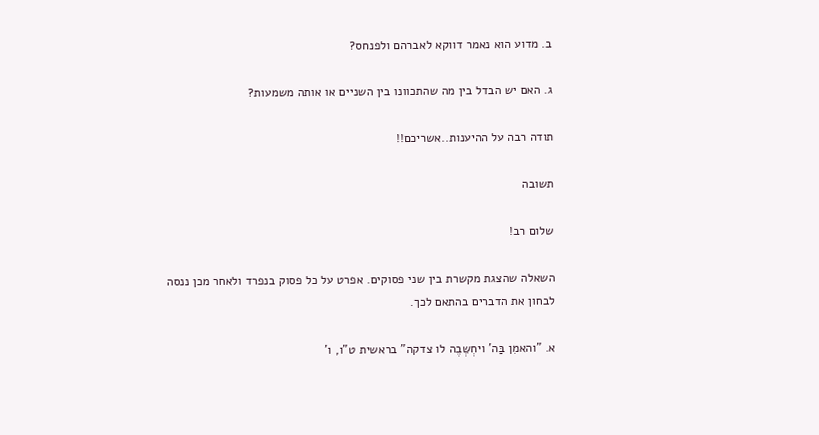ב. מדוע הוא נאמר דווקא לאברהם ולפנחס?

ג. האם יש הבדל בין מה שהתכוונו בין השניים או אותה משמעות?

תודה רבה על ההיענות..אשריכם!!

תשובה

שלום רב!

השאלה שהצגת מקשרת בין שני פסוקים. אפרט על כל פסוק בנפרד ולאחר מכן ננסה לבחון את הדברים בהתאם לכך.

א. "והאמִן בַּה' ויחְשְּבֶה לו צדקה" בראשית ט"ו, ו'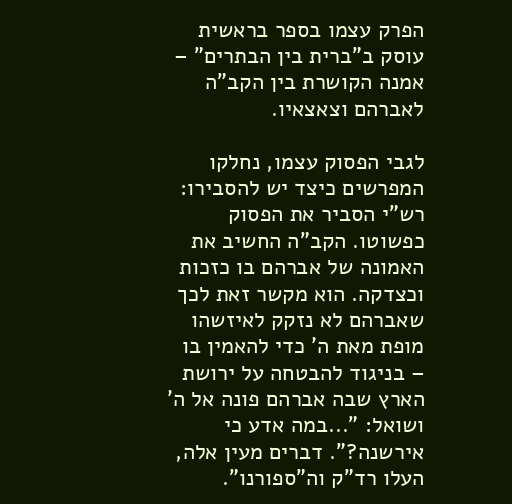הפרק עצמו בספר בראשית עוסק ב"ברית בין הבתרים" – אמנה הקושרת בין הקב"ה לאברהם וצאצאיו.

לגבי הפסוק עצמו, נחלקו המפרשים כיצד יש להסבירו:
רש"י הסביר את הפסוק כפשוטו. הקב"ה החשיב את האמונה של אברהם בו כזכות וכצדקה. הוא מקשר זאת לכך שאברהם לא נזקק לאיזשהו מופת מאת ה' כדי להאמין בו – בניגוד להבטחה על ירושת הארץ שבה אברהם פונה אל ה' ושואל: "...במה אדע כי אירשנה?". דברים מעין אלה, העלו רד"ק וה"ספורנו".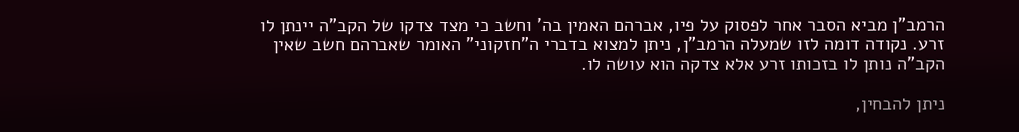הרמב"ן מביא הסבר אחר לפסוק על פיו, אברהם האמין בה' וחשב כי מצד צדקו של הקב"ה יינתן לו זרע. נקודה דומה לזו שמעלה הרמב"ן, ניתן למצוא בדברי ה"חזקוני" האומר שאברהם חשב שאין הקב"ה נותן לו בזכותו זרע אלא צדקה הוא עושה לו.

ניתן להבחין,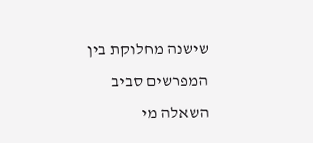שישנה מחלוקת בין המפרשים סביב השאלה מי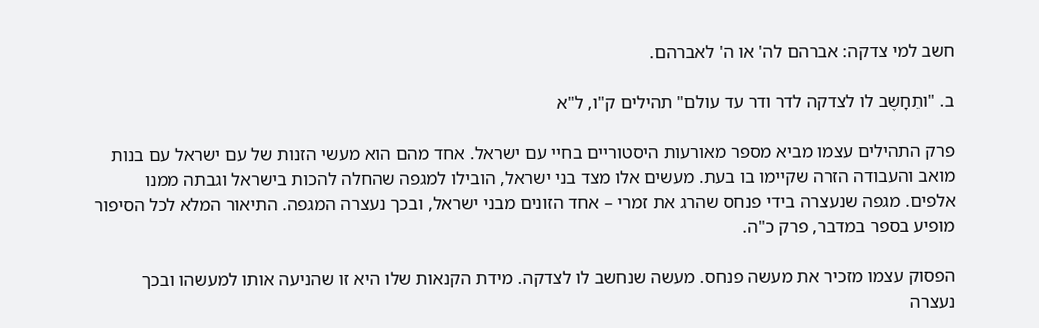חשב למי צדקה: אברהם לה' או ה' לאברהם.

ב. "ותֵחָשֶב לו לצדקה לדר ודר עד עולם" תהילים ק"ו, ל"א

פרק התהילים עצמו מביא מספר מאורעות היסטוריים בחיי עם ישראל. אחד מהם הוא מעשי הזנות של עם ישראל עם בנות מואב והעבודה הזרה שקיימו בו בעת. מעשים אלו מצד בני ישראל, הובילו למגפה שהחלה להכות בישראל וגבתה ממנו אלפים. מגפה שנעצרה בידי פנחס שהרג את זמרי – אחד הזונים מבני ישראל, ובכך נעצרה המגפה. התיאור המלא לכל הסיפור מופיע בספר במדבר, פרק כ"ה.

הפסוק עצמו מזכיר את מעשה פנחס. מעשה שנחשב לו לצדקה. מידת הקנאות שלו היא זו שהניעה אותו למעשהו ובכך נעצרה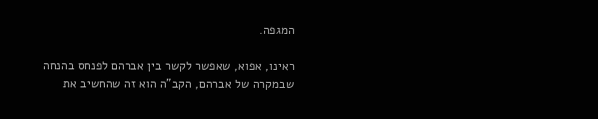המגפה.

ראינו, אפוא, שאפשר לקשר בין אברהם לפנחס בהנחה שבמקרה של אברהם, הקב"ה הוא זה שהחשיב את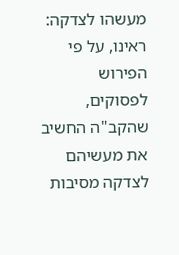מעשהו לצדקה:
ראינו, על פי הפירוש לפסוקים, שהקב"ה החשיב את מעשיהם לצדקה מסיבות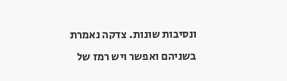ונסיבות שונות. צדקה נאמרת בשניהם ואפשר ויש רמז של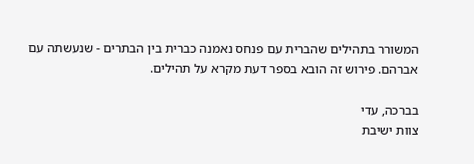המשורר בתהילים שהברית עם פנחס נאמנה כברית בין הבתרים - שנעשתה עם אברהם. פירוש זה הובא בספר דעת מקרא על תהילים.

בברכה, עדי
צוות ישיבת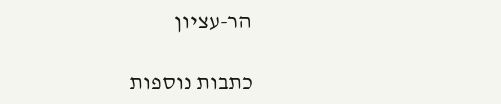הר-עציון

כתבות נוספות